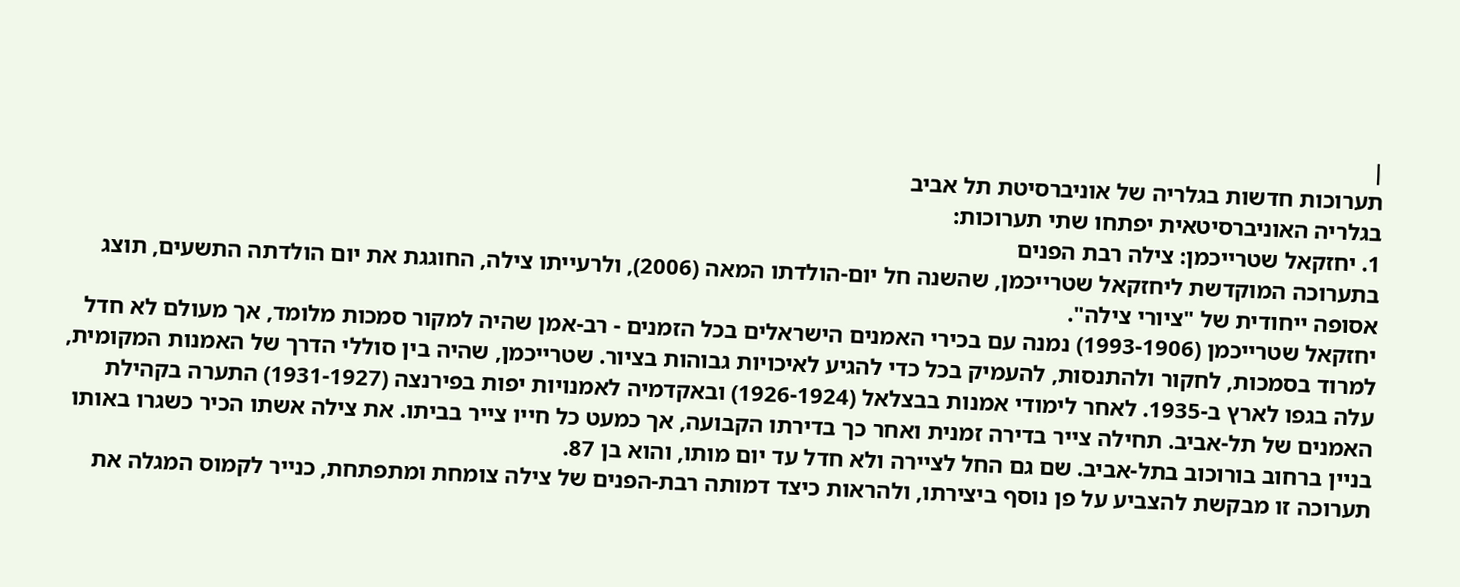|
תערוכות חדשות בגלריה של אוניברסיטת תל אביב
בגלריה האוניברסיטאית יפתחו שתי תערוכות:
1. יחזקאל שטרייכמן: צילה רבת הפנים
בתערוכה המוקדשת ליחזקאל שטרייכמן, שהשנה חל יום-הולדתו המאה (2006), ולרעייתו צילה, החוגגת את יום הולדתה התשעים, תוצג אסופה ייחודית של "ציורי צילה".
יחזקאל שטרייכמן (1993-1906) נמנה עם בכירי האמנים הישראלים בכל הזמנים - רב-אמן שהיה למקור סמכות מלומד, אך מעולם לא חדל למרוד בסמכות, לחקור ולהתנסות, להעמיק בכל כדי להגיע לאיכויות גבוהות בציור. שטרייכמן, שהיה בין סוללי הדרך של האמנות המקומית, עלה בגפו לארץ ב-1935. לאחר לימודי אמנות בבצלאל (1926-1924) ובאקדמיה לאמנויות יפות בפירנצה (1931-1927) התערה בקהילת האמנים של תל-אביב. תחילה צייר בדירה זמנית ואחר כך בדירתו הקבועה, אך כמעט כל חייו צייר בביתו. את צילה אשתו הכיר כשגרו באותו בניין ברחוב בורוכוב בתל-אביב. שם גם החל לציירה ולא חדל עד יום מותו, והוא בן 87.
תערוכה זו מבקשת להצביע על פן נוסף ביצירתו, ולהראות כיצד דמותה רבת-הפנים של צילה צומחת ומתפתחת, כנייר לקמוס המגלה את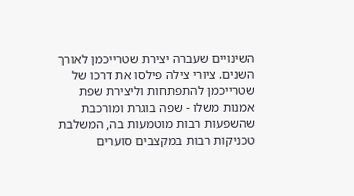השינויים שעברה יצירת שטרייכמן לאורך השנים. ציורי צילה פילסו את דרכו של שטרייכמן להתפתחות וליצירת שפת אמנות משלו - שפה בוגרת ומורכבת שהשפעות רבות מוטמעות בה, המשלבת טכניקות רבות במקצבים סוערים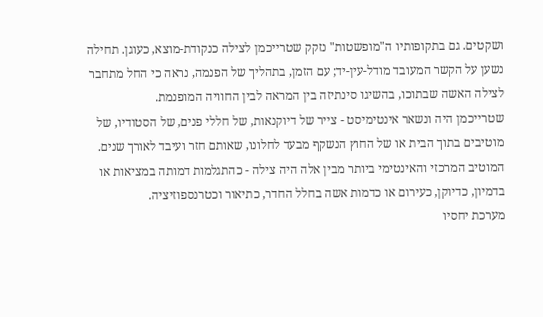ושקטים. גם בתקופותיו ה"מופשטות" נזקק שטרייכמן לצילה כנקודת-מוצא, כעוגן. תחילה נשען על הקשר המעובד מודל-עין-יד; עם הזמן, בתהליך של הפנמה, נראה כי החל מתחבר לצילה האשה שבתוכו, בהשיגו סינתיזה בין המראה לבין החוויה המופנמת.
שטרייכמן היה ונשאר אינטימיסט - צייר של דיוקנאות, של חללי פנים, של הסטודיו, של מוטיבים בתוך הבית או של החוץ הנשקף מבעד לחלונו, שאותם חזר ועיבד לאורך שנים. המוטיב המרכזי והאינטימי ביותר מבין אלה היה צילה - כהתגלמות דמותה במציאות או בדמיון, כדיוקן, כעירום או כדמות אשה בחלל החדר, כתיאור וכטרנספוזיציה.
מערכת יחסיו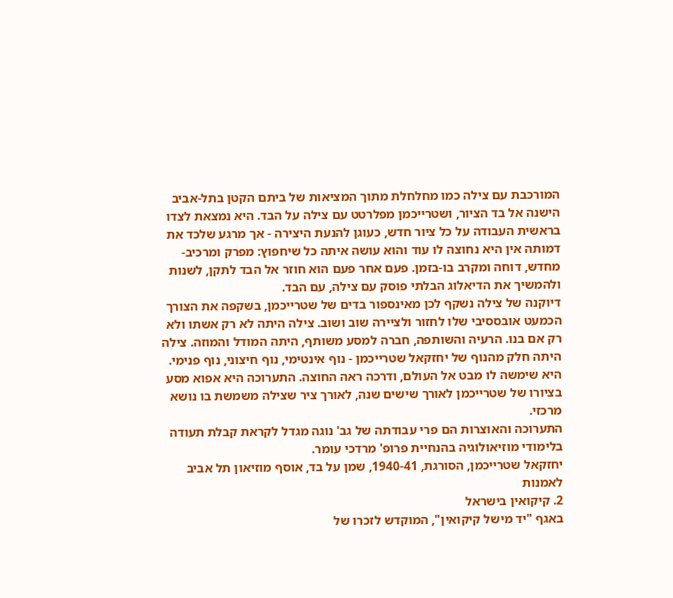המורכבת עם צילה כמו מחלחלת מתוך המציאות של ביתם הקטן בתל-אביב הישנה אל בד הציור, ושטרייכמן מפלרטט עם צילה על הבד. היא נמצאת לצדו בראשית העבודה על כל ציור חדש, כעוגן להנעת היצירה - אך מרגע שלכד את דמותה אין היא נחוצה לו עוד והוא עושה איתה כל שיחפוץ: מפרק ומרכיב-מחדש, דוחה ומקרב בו-בזמן. פעם אחר פעם הוא חוזר אל הבד לתקן, לשנות ולהמשיך את הדיאלוג הבלתי פוסק עם צילה, עם הבד.
דיוקנה של צילה נשקף לכן מאינספור בדים של שטרייכמן, בשקפה את הצורך הכמעט אובססיבי שלו לחזור ולציירה שוב ושוב. צילה היתה לא רק אשתו ולא רק אם בנו. הרעיה והשותפה, חברה למסע משותף, היתה המודל והמוזה. צילה היתה חלק מהנוף של יחזקאל שטרייכמן - נוף אינטימי, נוף חיצוני, נוף פנימי. היא שימשה לו מבט אל העולם, ודרכה ראה החוצה. התערוכה היא אפוא מסע בציורו של שטרייכמן לאורך שישים שנה, לאורך ציר שצילה משמשת בו נושא מרכזי.
התערוכה והאוצרות הם פרי עבודתה של גב' נוגה מגדל לקראת קבלת תעודה בלימודי מוזיאולוגיה בהנחיית פרופ' מרדכי עומר.
יחזקאל שטרייכמן, הסורגת, 1940-41, שמן על בד, אוסף מוזיאון תל אביב לאמנות
2. קיקואין בישראל
באגף "יד מישל קיקואין", המוקדש לזכרו של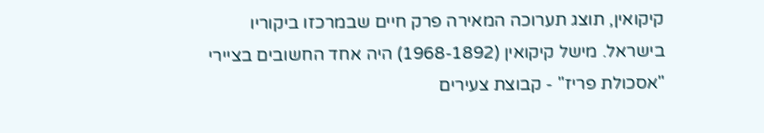קיקואין, תוצג תערוכה המאירה פרק חיים שבמרכזו ביקוריו בישראל. מישל קיקואין (1968-1892) היה אחד החשובים בציירי "אסכולת פריז" - קבוצת צעירים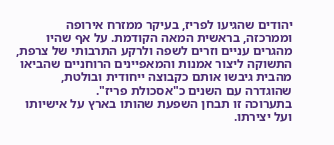יהודים שהגיעו לפריז, בעיקר ממזרח אירופה וממרכזה, בראשית המאה הקודמת. על אף שהיו מהגרים עניים וזרים לשפה ולרקע התרבותי של צרפת, התשוקה ליצור אמנות והמאפיינים הרוחניים שהביאו מהבית גיבשו אותם כקבוצה ייחודית ובולטת, שהוגדרה עם השנים כ"אסכולת פריז".
בתערוכה זו תבחן השפעת שהותו בארץ על אישיותו ועל יצירתו.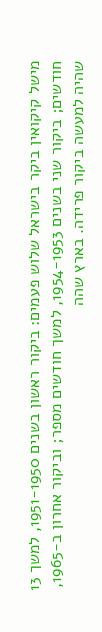מישל קיקואין ביקר בישראל שלוש פעמים: ביקור ראשון בשנים 1951-1950, למשך 13 חודשים; ביקור שני בשנים 1954-1953, למשך חודשים מספר; וביקור אחרון ב-1965, שהיה למעשה ביקור פרידה. בארץ שהה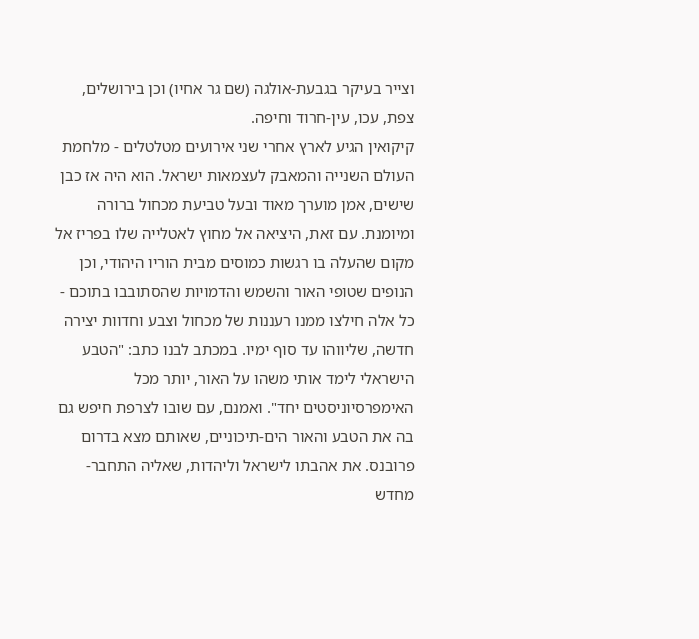וצייר בעיקר בגבעת-אולגה (שם גר אחיו) וכן בירושלים, צפת, עכו, עין-חרוד וחיפה.
קיקואין הגיע לארץ אחרי שני אירועים מטלטלים - מלחמת העולם השנייה והמאבק לעצמאות ישראל. הוא היה אז כבן שישים, אמן מוערך מאוד ובעל טביעת מכחול ברורה ומיומנת. עם זאת, היציאה אל מחוץ לאטלייה שלו בפריז אל מקום שהעלה בו רגשות כמוסים מבית הוריו היהודי, וכן הנופים שטופי האור והשמש והדמויות שהסתובבו בתוכם - כל אלה חילצו ממנו רעננות של מכחול וצבע וחדוות יצירה חדשה, שליווהו עד סוף ימיו. במכתב לבנו כתב: "הטבע הישראלי לימד אותי משהו על האור, יותר מכל האימפרסיוניסטים יחד". ואמנם, עם שובו לצרפת חיפש גם בה את הטבע והאור הים-תיכוניים, שאותם מצא בדרום פרובנס. את אהבתו לישראל וליהדות, שאליה התחבר-מחדש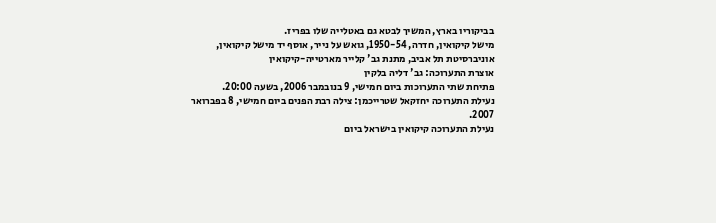בביקוריו בארץ, המשיך לבטא גם באטלייה שלו בפריז.
מישל קיקואין, חדרה, 1950-54, גואש על נייר, אוסף יד מישל קיקואין, אוניברסיטת תל אביב, מתנת גב' קלייר מארטייה-קיקואין
אוצרת התערוכה: גב' דליה בלקין
פתיחת שתי התערוכות ביום חמישי, 9 בנובמבר 2006, בשעה 20:00.
נעילת התערוכה יחזקאל שטרייכמן: צילה רבת הפנים ביום חמישי, 8 בפברואר 2007.
נעילת התערוכה קיקואין בישראל ביום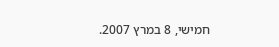חמישי, 8 במרץ 2007.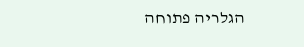הגלריה פתוחה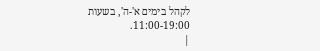לקהל בימים א'-ה', בשעות 11:00-19:00.
|